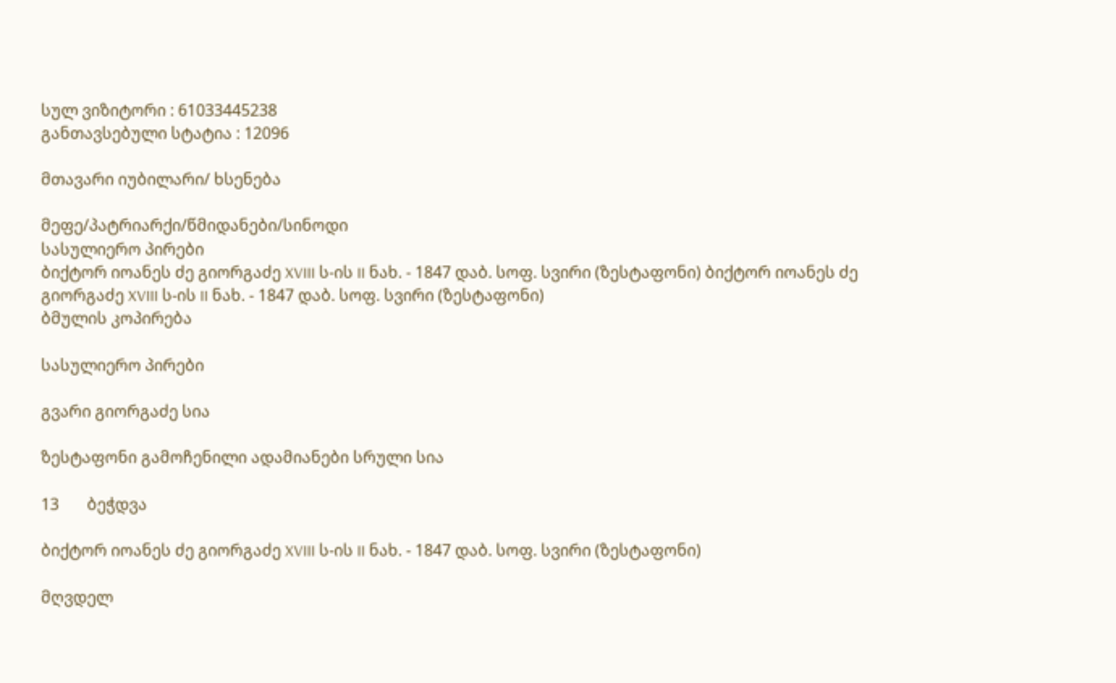სულ ვიზიტორი : 61033445238
განთავსებული სტატია : 12096

მთავარი იუბილარი/ ხსენება

მეფე/პატრიარქი/წმიდანები/სინოდი
სასულიერო პირები
ბიქტორ იოანეს ძე გიორგაძე XVIII ს-ის II ნახ. - 1847 დაბ. სოფ. სვირი (ზესტაფონი) ბიქტორ იოანეს ძე გიორგაძე XVIII ს-ის II ნახ. - 1847 დაბ. სოფ. სვირი (ზესტაფონი)
ბმულის კოპირება

სასულიერო პირები

გვარი გიორგაძე სია

ზესტაფონი გამოჩენილი ადამიანები სრული სია

13       ბეჭდვა

ბიქტორ იოანეს ძე გიორგაძე XVIII ს-ის II ნახ. - 1847 დაბ. სოფ. სვირი (ზესტაფონი)

მღვდელ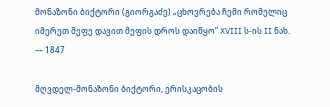მონაზონი ბიქტორი (გიორგაძე) „ცხოვრება ჩემი რომელიც იმერეთ მეფე დავით მეფის დროს დაიწყო“ XVIII ს-ის II ნახ. –– 1847

მღვდელ-მონაზონი ბიქტორი, ერისკაცობის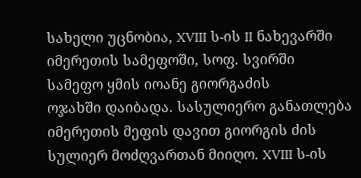სახელი უცნობია, XVIII ს-ის II ნახევარში იმერეთის სამეფოში, სოფ. სვირში სამეფო ყმის იოანე გიორგაძის
ოჯახში დაიბადა. სასულიერო განათლება იმერეთის მეფის დავით გიორგის ძის სულიერ მოძღვართან მიიღო. XVIII ს-ის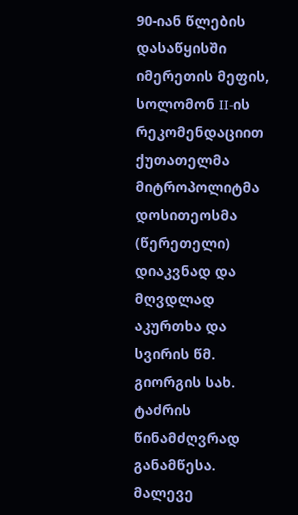90-იან წლების დასაწყისში იმერეთის მეფის, სოლომონ II-ის რეკომენდაციით ქუთათელმა მიტროპოლიტმა დოსითეოსმა (წერეთელი) დიაკვნად და მღვდლად აკურთხა და სვირის წმ. გიორგის სახ. ტაძრის წინამძღვრად განამწესა. მალევე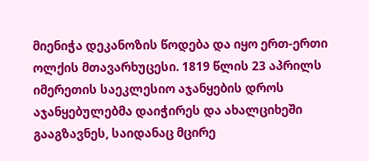მიენიჭა დეკანოზის წოდება და იყო ერთ-ერთი ოლქის მთავარხუცესი. 1819 წლის 23 აპრილს იმერეთის საეკლესიო აჯანყების დროს აჯანყებულებმა დაიჭირეს და ახალციხეში გააგზავნეს, საიდანაც მცირე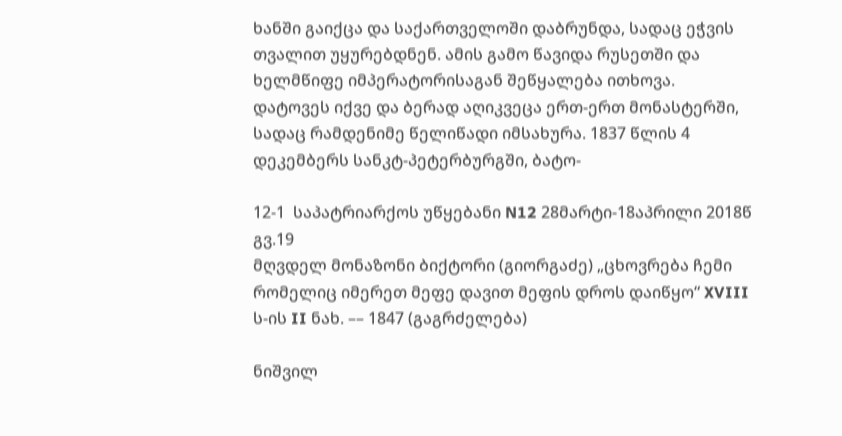ხანში გაიქცა და საქართველოში დაბრუნდა, სადაც ეჭვის თვალით უყურებდნენ. ამის გამო წავიდა რუსეთში და ხელმწიფე იმპერატორისაგან შეწყალება ითხოვა. დატოვეს იქვე და ბერად აღიკვეცა ერთ-ერთ მონასტერში, სადაც რამდენიმე წელიწადი იმსახურა. 1837 წლის 4 დეკემბერს სანკტ-პეტერბურგში, ბატო-

12-1  საპატრიარქოს უწყებანი N12 28მარტი-18აპრილი 2018წ გვ.19
მღვდელ მონაზონი ბიქტორი (გიორგაძე) „ცხოვრება ჩემი რომელიც იმერეთ მეფე დავით მეფის დროს დაიწყო“ XVIII ს-ის II ნახ. –– 1847 (გაგრძელება)

ნიშვილ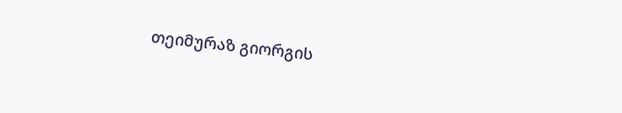თეიმურაზ გიორგის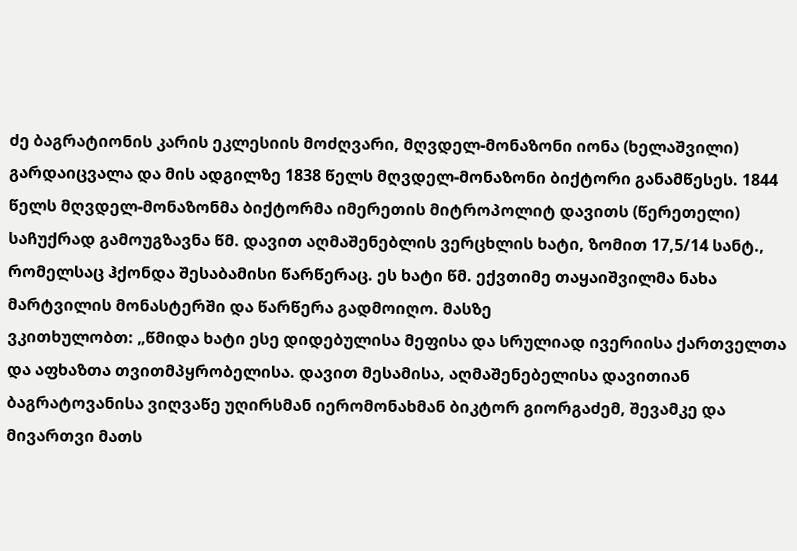ძე ბაგრატიონის კარის ეკლესიის მოძღვარი, მღვდელ-მონაზონი იონა (ხელაშვილი) გარდაიცვალა და მის ადგილზე 1838 წელს მღვდელ-მონაზონი ბიქტორი განამწესეს. 1844 წელს მღვდელ-მონაზონმა ბიქტორმა იმერეთის მიტროპოლიტ დავითს (წერეთელი) საჩუქრად გამოუგზავნა წმ. დავით აღმაშენებლის ვერცხლის ხატი, ზომით 17,5/14 სანტ., რომელსაც ჰქონდა შესაბამისი წარწერაც. ეს ხატი წმ. ექვთიმე თაყაიშვილმა ნახა მარტვილის მონასტერში და წარწერა გადმოიღო. მასზე
ვკითხულობთ: „წმიდა ხატი ესე დიდებულისა მეფისა და სრულიად ივერიისა ქართველთა და აფხაზთა თვითმპყრობელისა. დავით მესამისა, აღმაშენებელისა დავითიან ბაგრატოვანისა ვიღვაწე უღირსმან იერომონახმან ბიკტორ გიორგაძემ, შევამკე და მივართვი მათს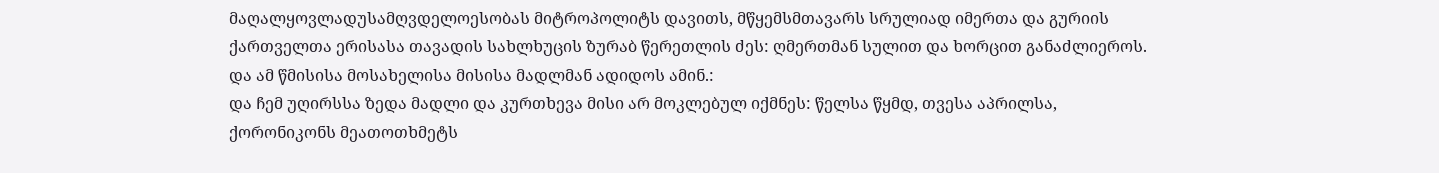მაღალყოვლადუსამღვდელოესობას მიტროპოლიტს დავითს, მწყემსმთავარს სრულიად იმერთა და გურიის ქართველთა ერისასა თავადის სახლხუცის ზურაბ წერეთლის ძეს: ღმერთმან სულით და ხორცით განაძლიეროს. და ამ წმისისა მოსახელისა მისისა მადლმან ადიდოს ამინ.:
და ჩემ უღირსსა ზედა მადლი და კურთხევა მისი არ მოკლებულ იქმნეს: წელსა წყმდ, თვესა აპრილსა, ქორონიკონს მეათოთხმეტს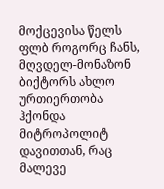მოქცევისა წელს
ფლბ როგორც ჩანს, მღვდელ-მონაზონ ბიქტორს ახლო ურთიერთობა ჰქონდა მიტროპოლიტ დავითთან, რაც მალევე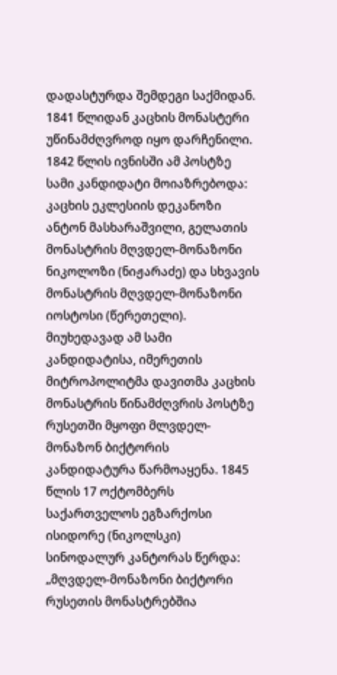დადასტურდა შემდეგი საქმიდან. 1841 წლიდან კაცხის მონასტერი უწინამძღვროდ იყო დარჩენილი. 1842 წლის ივნისში ამ პოსტზე სამი კანდიდატი მოიაზრებოდა: კაცხის ეკლესიის დეკანოზი ანტონ მასხარაშვილი, გელათის მონასტრის მღვდელ-მონაზონი ნიკოლოზი (ნიჟარაძე) და სხვავის მონასტრის მღვდელ-მონაზონი იოსტოსი (წერეთელი). მიუხედავად ამ სამი კანდიდატისა, იმერეთის მიტროპოლიტმა დავითმა კაცხის მონასტრის წინამძღვრის პოსტზე რუსეთში მყოფი მლვდელ-მონაზონ ბიქტორის კანდიდატურა წარმოაყენა. 1845 წლის 17 ოქტომბერს საქართველოს ეგზარქოსი ისიდორე (ნიკოლსკი) სინოდალურ კანტორას წერდა: „მღვდელ-მონაზონი ბიქტორი რუსეთის მონასტრებშია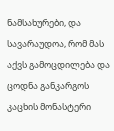ნამსახურები, და სავარაუდოა, რომ მას აქვს გამოცდილება და ცოდნა განკარგოს კაცხის მონასტერი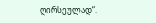ღირსეულად“.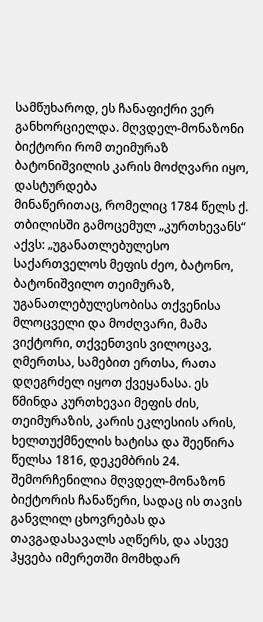სამწუხაროდ, ეს ჩანაფიქრი ვერ განხორციელდა. მღვდელ-მონაზონი ბიქტორი რომ თეიმურაზ ბატონიშვილის კარის მოძღვარი იყო, დასტურდება
მინაწერითაც, რომელიც 1784 წელს ქ. თბილისში გამოცემულ „კურთხევანს“ აქვს: „უგანათლებულესო საქართველოს მეფის ძეო, ბატონო, ბატონიშვილო თეიმურაზ, უგანათლებულესობისა თქვენისა მლოცველი და მოძღვარი, მამა ვიქტორი, თქვენთვის ვილოცავ, ღმერთსა, სამებით ერთსა, რათა დღეგრძელ იყოთ ქვეყანასა. ეს წმინდა კურთხევაი მეფის ძის, თეიმურაზის, კარის ეკლესიის არის, ხელთუქმნელის ხატისა და შეეწირა წელსა 1816, დეკემბრის 24. შემორჩენილია მღვდელ-მონაზონ ბიქტორის ჩანაწერი, სადაც ის თავის განვლილ ცხოვრებას და თავგადასავალს აღწერს, და ასევე ჰყვება იმერეთში მომხდარ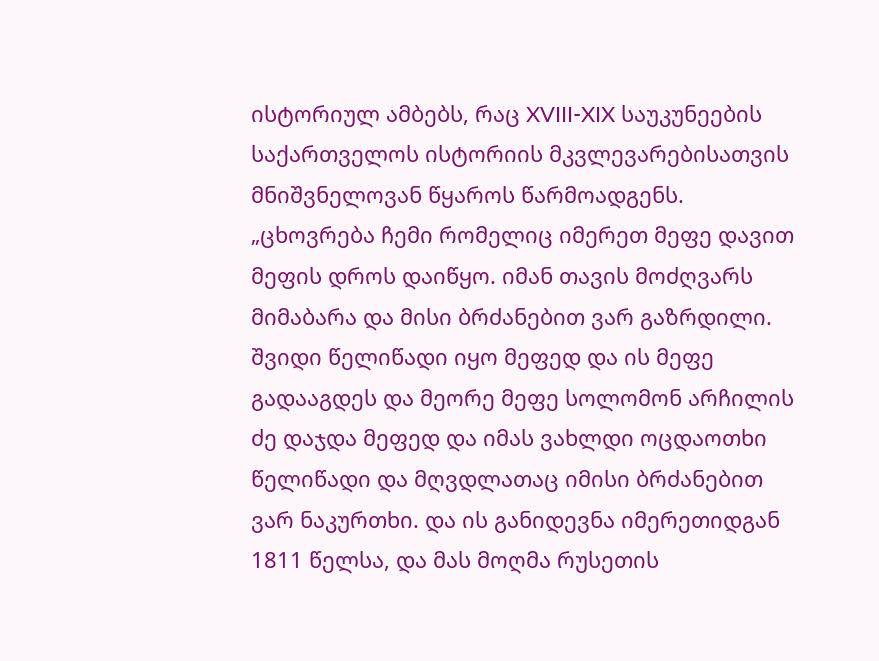ისტორიულ ამბებს, რაც XVIII-XIX საუკუნეების საქართველოს ისტორიის მკვლევარებისათვის მნიშვნელოვან წყაროს წარმოადგენს. „ცხოვრება ჩემი რომელიც იმერეთ მეფე დავით მეფის დროს დაიწყო. იმან თავის მოძღვარს მიმაბარა და მისი ბრძანებით ვარ გაზრდილი. შვიდი წელიწადი იყო მეფედ და ის მეფე გადააგდეს და მეორე მეფე სოლომონ არჩილის ძე დაჯდა მეფედ და იმას ვახლდი ოცდაოთხი წელიწადი და მღვდლათაც იმისი ბრძანებით ვარ ნაკურთხი. და ის განიდევნა იმერეთიდგან 1811 წელსა, და მას მოღმა რუსეთის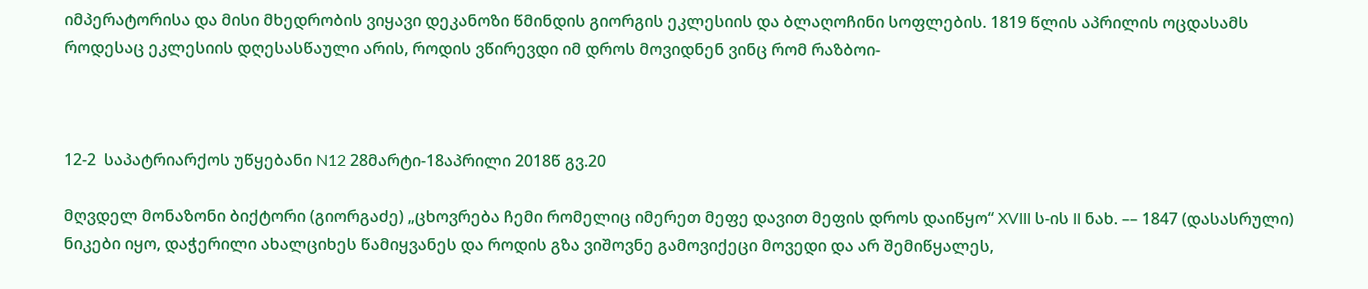იმპერატორისა და მისი მხედრობის ვიყავი დეკანოზი წმინდის გიორგის ეკლესიის და ბლაღოჩინი სოფლების. 1819 წლის აპრილის ოცდასამს როდესაც ეკლესიის დღესასწაული არის, როდის ვწირევდი იმ დროს მოვიდნენ ვინც რომ რაზბოი-



12-2  საპატრიარქოს უწყებანი N12 28მარტი-18აპრილი 2018წ გვ.20

მღვდელ მონაზონი ბიქტორი (გიორგაძე) „ცხოვრება ჩემი რომელიც იმერეთ მეფე დავით მეფის დროს დაიწყო“ XVIII ს-ის II ნახ. –– 1847 (დასასრული)
ნიკები იყო, დაჭერილი ახალციხეს წამიყვანეს და როდის გზა ვიშოვნე გამოვიქეცი მოვედი და არ შემიწყალეს,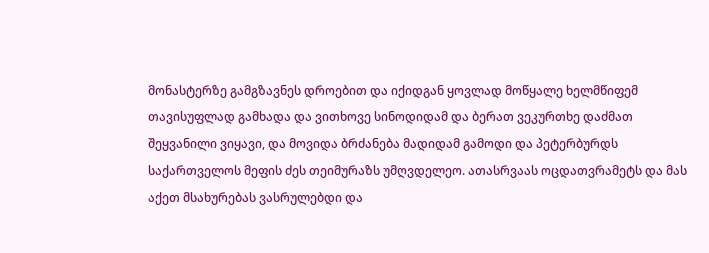მონასტერზე გამგზავნეს დროებით და იქიდგან ყოვლად მოწყალე ხელმწიფემ თავისუფლად გამხადა და ვითხოვე სინოდიდამ და ბერათ ვეკურთხე დაძმათ შეყვანილი ვიყავი, და მოვიდა ბრძანება მადიდამ გამოდი და პეტერბურდს საქართველოს მეფის ძეს თეიმურაზს უმღვდელეო. ათასრვაას ოცდათვრამეტს და მას აქეთ მსახურებას ვასრულებდი და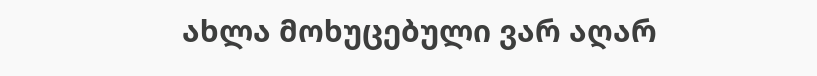ახლა მოხუცებული ვარ აღარ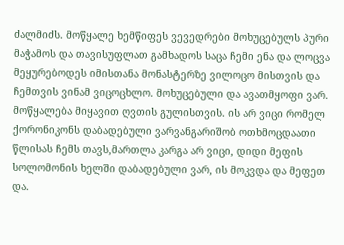ძალმიძს. მოწყალე ხემწიფეს ვევედრები მოხუცებულს პური მაჭამოს და თავისუფლათ გამხადოს საცა ჩემი ენა და ლოცვა მეყურებოდეს იმისთანა მონასტერზე ვილოცო მისთვის და ჩემთვის ვინამ ვიცოცხლო. მოხუცებული და ავათმყოფი ვარ. მოწყალება მიყავით ღვთის გულისთვის. ის არ ვიცი რომელ ქორონიკონს დაბადებული ვარვანგარიშობ ოთხმოცდაათი წლისას ჩემს თავს,მართლა კარგა არ ვიცი, დიდი მეფის სოლომონის ხელში დაბადებული ვარ, ის მოკვდა და მეფეთ და.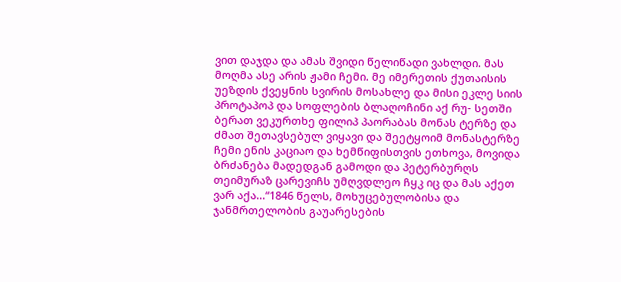ვით დაჯდა და ამას შვიდი წელიწადი ვახლდი. მას მოღმა ასე არის ჟამი ჩემი. მე იმერეთის ქუთაისის უეზდის ქვეყნის სვირის მოსახლე და მისი ეკლე სიის პროტაპოპ და სოფლების ბლაღოჩინი აქ რუ- სეთში ბერათ ვეკურთხე ფილიპ პაორაბას მონას ტერზე და ძმათ შეთავსებულ ვიყავი და შეეტყოიმ მონასტერზე ჩემი ენის კაციაო და ხემწიფისთვის ეთხოვა, მოვიდა ბრძანება მადედგან გამოდი და პეტერბურღს თეიმურაზ ცარევიჩს უმღვდლეო ჩყკ იც და მას აქეთ ვარ აქა...“1846 წელს, მოხუცებულობისა და ჯანმრთელობის გაუარესების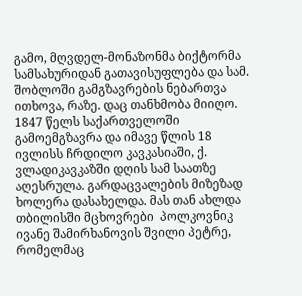გამო, მღვდელ-მონაზონმა ბიქტორმა სამსახურიდან გათავისუფლება და სამ. შობლოში გამგზავრების ნებართვა ითხოვა, რაზე. დაც თანხმობა მიიღო. 1847 წელს საქართველოში გამოემგზავრა და იმავე წლის 18 ივლისს ჩრდილო კავკასიაში, ქ. ვლადიკავკაზში დღის სამ საათზე აღესრულა. გარდაცვალების მიზეზად ხოლერა დასახელდა. მას თან ახლდა თბილისში მცხოვრები  პოლკოვნიკ ივანე შამირხანოვის შვილი პეტრე, რომელმაც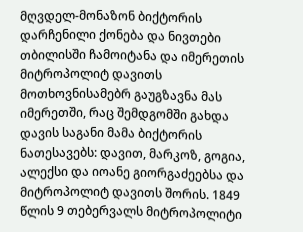მღვდელ-მონაზონ ბიქტორის დარჩენილი ქონება და ნივთები თბილისში ჩამოიტანა და იმერეთის მიტროპოლიტ დავითს მოთხოვნისამებრ გაუგზავნა მას იმერეთში, რაც შემდგომში გახდა დავის საგანი მამა ბიქტორის ნათესავებს: დავით, მარკოზ, გოგია, ალექსი და იოანე გიორგაძეებსა და მიტროპოლიტ დავითს შორის. 1849 წლის 9 თებერვალს მიტროპოლიტი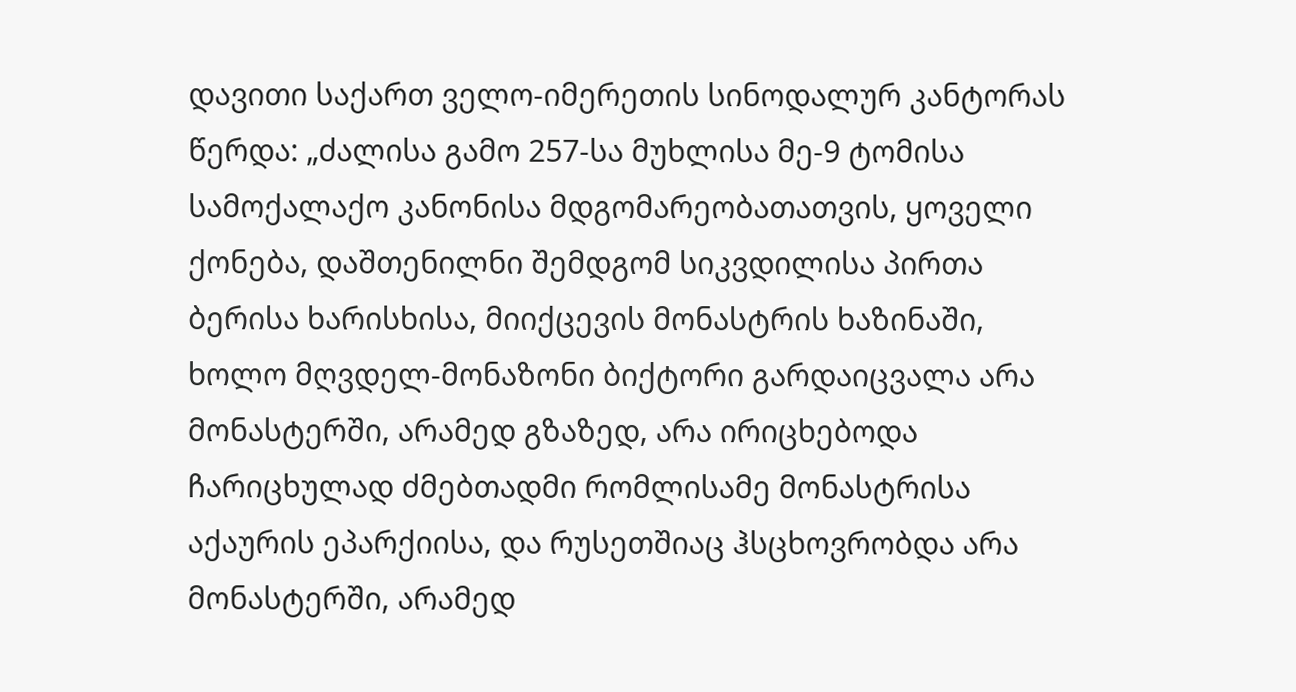დავითი საქართ ველო-იმერეთის სინოდალურ კანტორას წერდა: „ძალისა გამო 257-სა მუხლისა მე-9 ტომისა სამოქალაქო კანონისა მდგომარეობათათვის, ყოველი ქონება, დაშთენილნი შემდგომ სიკვდილისა პირთა ბერისა ხარისხისა, მიიქცევის მონასტრის ხაზინაში, ხოლო მღვდელ-მონაზონი ბიქტორი გარდაიცვალა არა
მონასტერში, არამედ გზაზედ, არა ირიცხებოდა ჩარიცხულად ძმებთადმი რომლისამე მონასტრისა აქაურის ეპარქიისა, და რუსეთშიაც ჰსცხოვრობდა არა მონასტერში, არამედ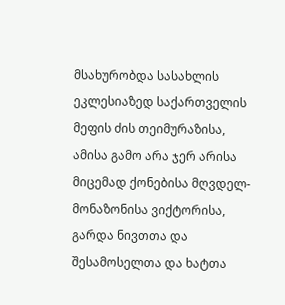მსახურობდა სასახლის ეკლესიაზედ საქართველის მეფის ძის თეიმურაზისა, ამისა გამო არა ჯერ არისა მიცემად ქონებისა მღვდელ-მონაზონისა ვიქტორისა, გარდა ნივთთა და შესამოსელთა და ხატთა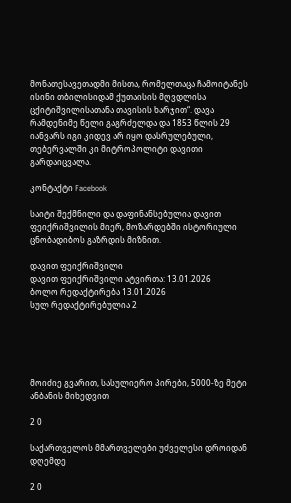მონათესავეთადმი მისთა, რომელთაცა ჩამოიტანეს ისინი თბილისიდამ ქუთაისის მღვდლისა ცქიტიშვილისათანა თავისის ხარჯით“. დავა რამდენიმე წელი გაგრძელდა და 1853 წლის 29 იანვარს იგი კიდევ არ იყო დასრულებული, თებერვალში კი მიტროპოლიტი დავითი გარდაიცვალა.

კონტაქტი Facebook

საიტი შექმნილი და დაფინანსებულია დავით ფეიქრიშვილის მიერ, მოზარდებში ისტორიული ცნობადიბოს გაზრდის მიზნით.

დავით ფეიქრიშვილი
დავით ფეიქრიშვილი ატვირთა: 13.01.2026
ბოლო რედაქტირება 13.01.2026
სულ რედაქტირებულია 2





მოიძიე გვარით, სასულიერო პირები, 5000-ზე მეტი ანბანის მიხედვით

2 0

საქართველოს მმართველები უძველესი დროიდან დღემდე

2 0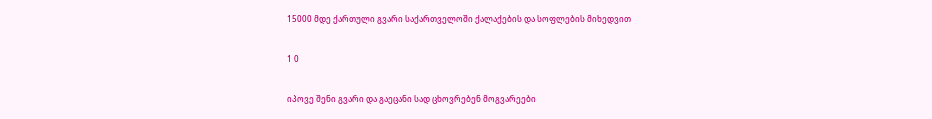15000 მდე ქართული გვარი საქართველოში ქალაქების და სოფლების მიხედვით

1 0

იპოვე შენი გვარი და გაეცანი სად ცხოვრებენ მოგვარეები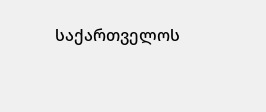საქართველოს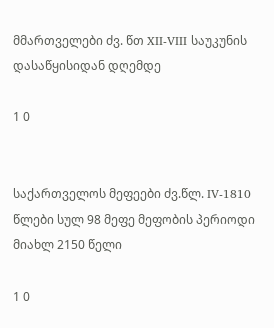მმართველები ძვ. წთ XII-VIII საუკუნის დასაწყისიდან დღემდე

1 0


საქართველოს მეფეები ძვ.წლ. IV-1810 წლები სულ 98 მეფე მეფობის პერიოდი მიახლ 2150 წელი

1 0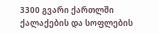3300 გვარი ქართლში ქალაქების და სოფლების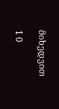მიხედვით

1 0